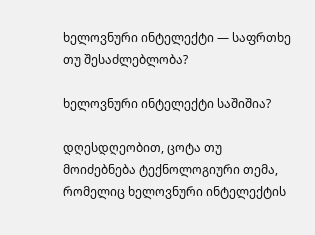ხელოვნური ინტელექტი — საფრთხე თუ შესაძლებლობა?

ხელოვნური ინტელექტი საშიშია?

დღესდღეობით, ცოტა თუ მოიძებნება ტექნოლოგიური თემა, რომელიც ხელოვნური ინტელექტის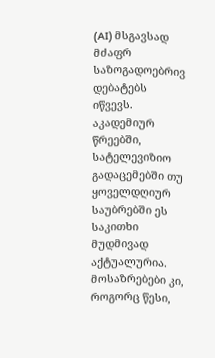(AI) მსგავსად მძაფრ საზოგადოებრივ დებატებს იწვევს. აკადემიურ წრეებში, სატელევიზიო გადაცემებში თუ ყოველდღიურ საუბრებში ეს საკითხი მუდმივად აქტუალურია. მოსაზრებები კი, როგორც წესი,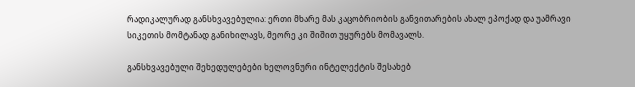რადიკალურად განსხვავებულია: ერთი მხარე მას კაცობრიობის განვითარების ახალ ეპოქად და უამრავი სიკეთის მომტანად განიხილავს, მეორე კი შიშით უყურებს მომავალს.

განსხვავებული შეხედულებები ხელოვნური ინტელექტის შესახებ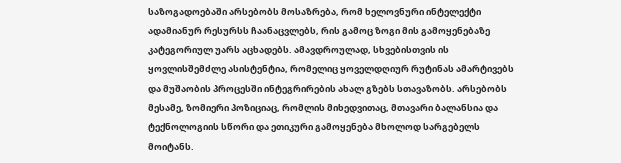საზოგადოებაში არსებობს მოსაზრება, რომ ხელოვნური ინტელექტი ადამიანურ რესურსს ჩაანაცვლებს, რის გამოც ზოგი მის გამოყენებაზე კატეგორიულ უარს აცხადებს. ამავდროულად, სხვებისთვის ის ყოვლისშემძლე ასისტენტია, რომელიც ყოველდღიურ რუტინას ამარტივებს და მუშაობის პროცესში ინტეგრირების ახალ გზებს სთავაზობს. არსებობს მესამე, ზომიერი პოზიციაც, რომლის მიხედვითაც, მთავარი ბალანსია და ტექნოლოგიის სწორი და ეთიკური გამოყენება მხოლოდ სარგებელს მოიტანს.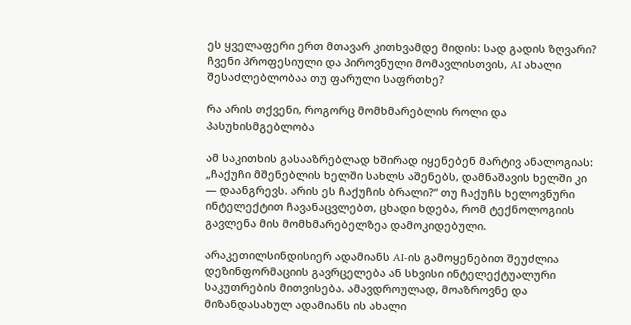ეს ყველაფერი ერთ მთავარ კითხვამდე მიდის: სად გადის ზღვარი? ჩვენი პროფესიული და პიროვნული მომავლისთვის, AI ახალი შესაძლებლობაა თუ ფარული საფრთხე?

რა არის თქვენი, როგორც მომხმარებლის როლი და პასუხისმგებლობა

ამ საკითხის გასააზრებლად ხშირად იყენებენ მარტივ ანალოგიას: „ჩაქუჩი მშენებლის ხელში სახლს აშენებს, დამნაშავის ხელში კი — დაანგრევს. არის ეს ჩაქუჩის ბრალი?“ თუ ჩაქუჩს ხელოვნური ინტელექტით ჩავანაცვლებთ, ცხადი ხდება, რომ ტექნოლოგიის გავლენა მის მომხმარებელზეა დამოკიდებული.

არაკეთილსინდისიერ ადამიანს AI-ის გამოყენებით შეუძლია დეზინფორმაციის გავრცელება ან სხვისი ინტელექტუალური საკუთრების მითვისება. ამავდროულად, მოაზროვნე და მიზანდასახულ ადამიანს ის ახალი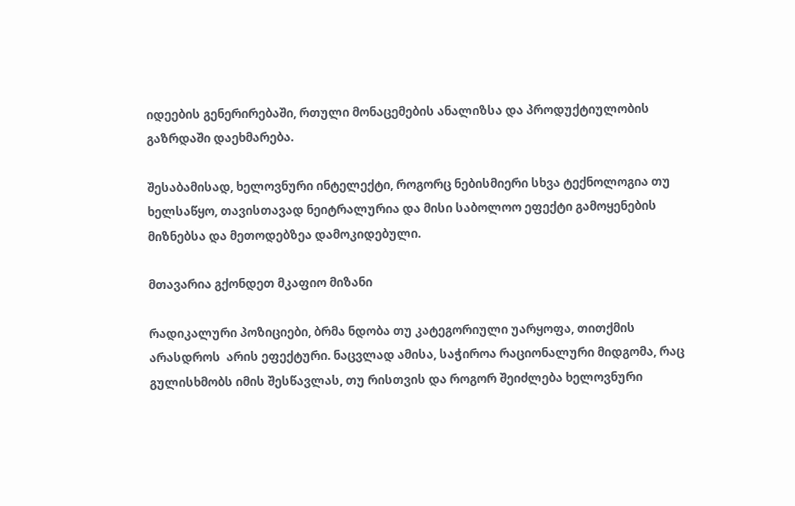იდეების გენერირებაში, რთული მონაცემების ანალიზსა და პროდუქტიულობის გაზრდაში დაეხმარება.

შესაბამისად, ხელოვნური ინტელექტი, როგორც ნებისმიერი სხვა ტექნოლოგია თუ ხელსაწყო, თავისთავად ნეიტრალურია და მისი საბოლოო ეფექტი გამოყენების მიზნებსა და მეთოდებზეა დამოკიდებული.

მთავარია გქონდეთ მკაფიო მიზანი

რადიკალური პოზიციები, ბრმა ნდობა თუ კატეგორიული უარყოფა, თითქმის არასდროს  არის ეფექტური. ნაცვლად ამისა, საჭიროა რაციონალური მიდგომა, რაც გულისხმობს იმის შესწავლას, თუ რისთვის და როგორ შეიძლება ხელოვნური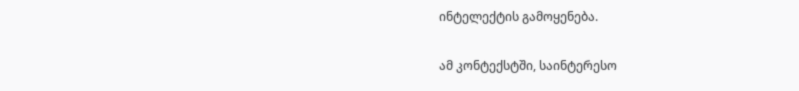ინტელექტის გამოყენება.

ამ კონტექსტში, საინტერესო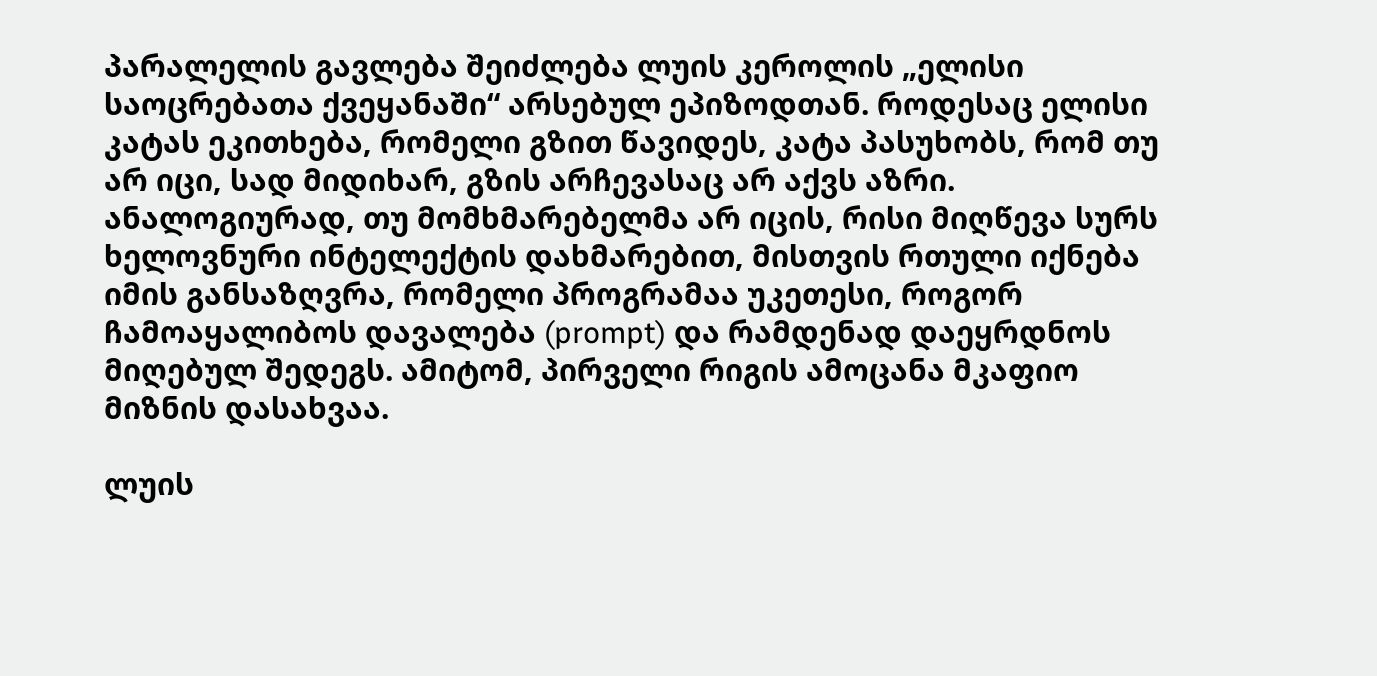პარალელის გავლება შეიძლება ლუის კეროლის „ელისი საოცრებათა ქვეყანაში“ არსებულ ეპიზოდთან. როდესაც ელისი კატას ეკითხება, რომელი გზით წავიდეს, კატა პასუხობს, რომ თუ არ იცი, სად მიდიხარ, გზის არჩევასაც არ აქვს აზრი. ანალოგიურად, თუ მომხმარებელმა არ იცის, რისი მიღწევა სურს ხელოვნური ინტელექტის დახმარებით, მისთვის რთული იქნება იმის განსაზღვრა, რომელი პროგრამაა უკეთესი, როგორ ჩამოაყალიბოს დავალება (prompt) და რამდენად დაეყრდნოს მიღებულ შედეგს. ამიტომ, პირველი რიგის ამოცანა მკაფიო მიზნის დასახვაა.

ლუის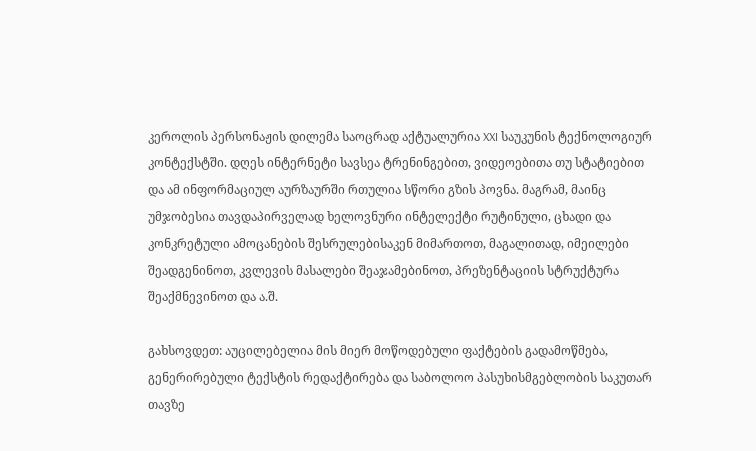კეროლის პერსონაჟის დილემა საოცრად აქტუალურია XXI საუკუნის ტექნოლოგიურ კონტექსტში. დღეს ინტერნეტი სავსეა ტრენინგებით, ვიდეოებითა თუ სტატიებით და ამ ინფორმაციულ აურზაურში რთულია სწორი გზის პოვნა. მაგრამ, მაინც უმჯობესია თავდაპირველად ხელოვნური ინტელექტი რუტინული, ცხადი და კონკრეტული ამოცანების შესრულებისაკენ მიმართოთ, მაგალითად, იმეილები შეადგენინოთ, კვლევის მასალები შეაჯამებინოთ, პრეზენტაციის სტრუქტურა შეაქმნევინოთ და ა.შ.

გახსოვდეთ: აუცილებელია მის მიერ მოწოდებული ფაქტების გადამოწმება, გენერირებული ტექსტის რედაქტირება და საბოლოო პასუხისმგებლობის საკუთარ თავზე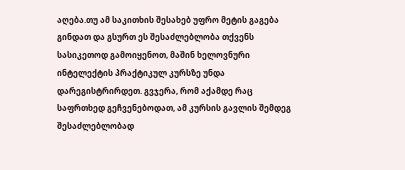აღება.თუ ამ საკითხის შესახებ უფრო მეტის გაგება გინდათ და გსურთ ეს შესაძლებლობა თქვენს სასიკეთოდ გამოიყენოთ, მაშინ ხელოვნური ინტელექტის პრაქტიკულ კურსზე უნდა დარეგისტრირდეთ. გვჯერა, რომ აქამდე რაც საფრთხედ გეჩვენებოდათ, ამ კურსის გავლის შემდეგ შესაძლებლობად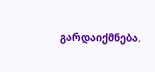გარდაიქმნება.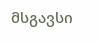მსგავსი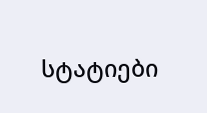სტატიები